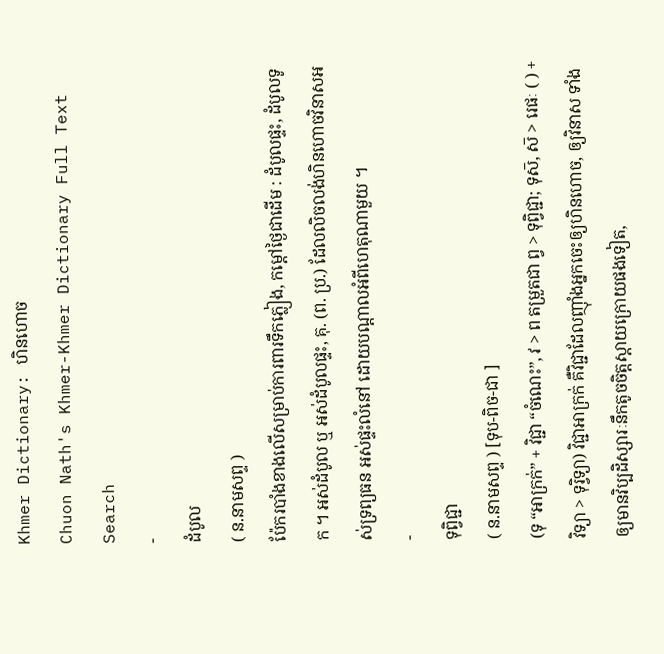Khmer Dictionary: ហិនហោច
Chuon Nath's Khmer-Khmer Dictionary Full Text Search
-
ដំបូល
( ន.នាមសព្ទ )
ប៉ែករបាំងខាងលើសម្រាប់ការពារទឹកភ្លៀង, កម្ដៅថ្ងៃជាដើម : ដំបូលផ្ទះ, ដំបូលទូក ។ អស់ដំបូល ឬ អស់ដំបូលផ្ទះ, គុ. (ព. ប្រ.) ដែលលិចលង់ហិនហោចវិនាសអស់ទ្រព្យធន អស់ផ្ទះលំនៅ ដោយបណ្ដាលអំពីហេតុណាមួយ ។
-
ទុព្វិជ្ជា
( ន.នាមសព្ទ ) [ទុប-ពិច-ជា ]
(ទុ “អាក្រក់” + វិជ្ជា “ចំណេះ”, វ > ព តម្រួតជា ព្វ > ទុព្វិជ្ជា; ទុស៑, ស៑ > រេផៈ ( ) + វិទ្យា > ទុរ្វិទ្យា) វិជ្ជាអាក្រក់ គឺវិជ្ជាដែលញ៉ាំងអ្នកចេះឲ្យហិនហោច, ឲ្យវិនាស ទាំងឲ្យមានវិប្បដិស្សារៈនឹកតូចចិត្តស្ដាយក្រោយផងទៀត,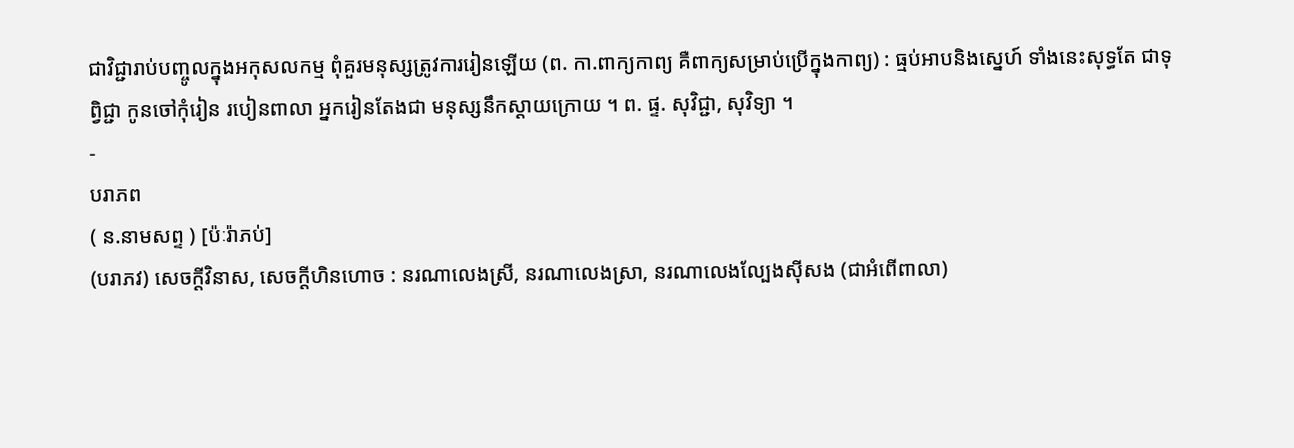ជាវិជ្ជារាប់បញ្ចូលក្នុងអកុសលកម្ម ពុំគួរមនុស្សត្រូវការរៀនឡើយ (ព. កា.ពាក្យកាព្យ គឺពាក្យសម្រាប់ប្រើក្នុងកាព្យ) : ធ្មប់អាបនិងស្នេហ៍ ទាំងនេះសុទ្ធតែ ជាទុព្វិជ្ជា កូនចៅកុំរៀន របៀនពាលា អ្នករៀនតែងជា មនុស្សនឹកស្ដាយក្រោយ ។ ព. ផ្ទ. សុវិជ្ជា, សុវិទ្យា ។
-
បរាភព
( ន.នាមសព្ទ ) [ប៉ៈរ៉ាភប់]
(បរាភវ) សេចក្ដីវិនាស, សេចក្ដីហិនហោច : នរណាលេងស្រី, នរណាលេងស្រា, នរណាលេងល្បែងស៊ីសង (ជាអំពើពាលា)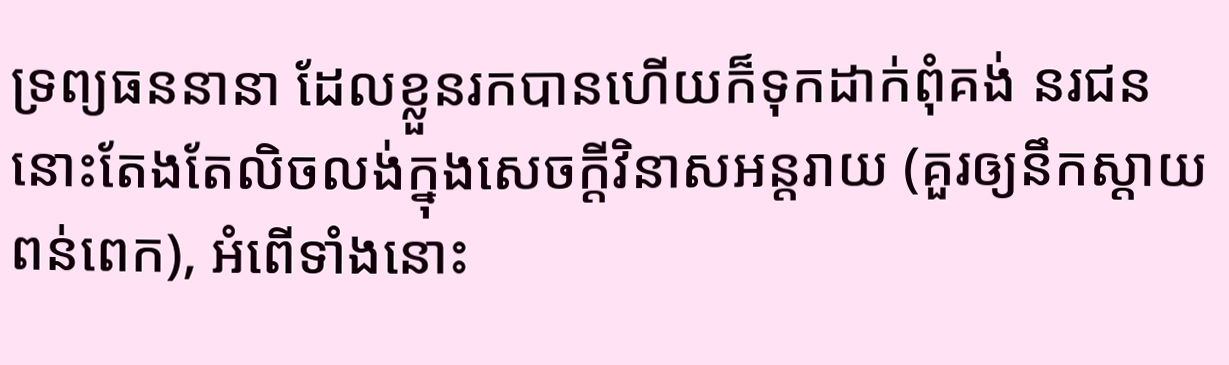ទ្រព្យធននានា ដែលខ្លួនរកបានហើយក៏ទុកដាក់ពុំគង់ នរជននោះតែងតែលិចលង់ក្នុងសេចក្ដីវិនាសអន្តរាយ (គួរឲ្យនឹកស្ដាយពន់ពេក), អំពើទាំងនោះ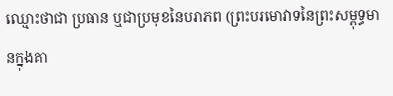ឈ្មោះថាជា ប្រធាន ឬជាប្រមុខនៃបរាភព (ព្រះបរមោវាទនៃព្រះសម្ពុទ្ធមានក្នុងគា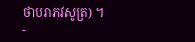ថាបរាភវសូត្រ) ។
-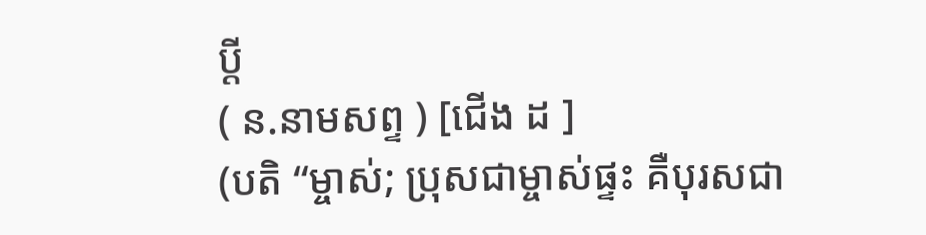ប្ដី
( ន.នាមសព្ទ ) [ជើង ដ ]
(បតិ “ម្ចាស់; ប្រុសជាម្ចាស់ផ្ទះ គឺបុរសជា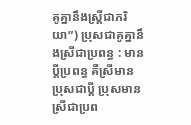គូគ្នានឹងស្រ្តីជាភរិយា”) ប្រុសជាគូគ្នានឹងស្រីជាប្រពន្ធ : មានប្ដីប្រពន្ធ គឺស្រីមានប្រុសជាប្ដី ប្រុសមានស្រីជាប្រព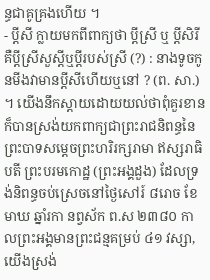ន្ធជាគូគ្រងហើយ ។
- ប្ដីសី ក្លាយមកពីពាក្យថា ប្ដីស្រី ឬ ប្ដីសិរី គឺប្ដីស្រីសួស្ដីឬប្ដីរបស់ស្រី (?) : នាងទូចកូនមីងវាមានប្ដីសីហើយឬនៅ ? (ព. សា.) ។ យើងនឹកស្ដាយដោយយល់ថាពុំគួរខាន ក៏បានស្រង់យកពាក្យជាព្រះរាជនិពន្ធនៃ ព្រះបាទសម្ដេចព្រះហរិរក្សរាមា ឥស្សរាធិបតី ព្រះបរមកោដ្ឋ (ព្រះអង្គដួង) ដែលទ្រង់និពន្ធចប់ស្រេចនៅថ្ងៃសៅរ៍ ៨រោច ខែមាឃ ឆ្នាំរកា នព្វស័ក ព.ស ២៣៨០ កាលព្រះអង្គមានព្រះជន្មគម្រប់ ៤១ វស្សា, យើងស្រង់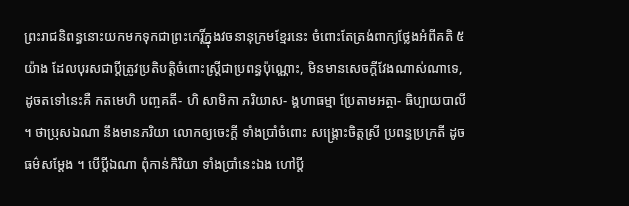ព្រះរាជនិពន្ធនោះយកមកទុកជាព្រះកេរ្តិ៍ក្នុងវចនានុក្រមខ្មែរនេះ ចំពោះតែត្រង់ពាក្យថ្លែងអំពីគតិ ៥យ៉ាង ដែលបុរសជាប្ដីត្រូវប្រតិបត្តិចំពោះស្ត្រីជាប្រពន្ធប៉ុណ្ណោះ, មិនមានសេចក្ដីវែងណាស់ណាទេ, ដូចតទៅនេះគឺ កតមេហិ បញ្ចគតី- ហិ សាមិកា ភរិយាស- ង្គហាធម្មា ប្រែតាមអត្ថា- ធិប្បាយបាលី ។ ថាប្រុសឯណា នឹងមានភរិយា លោកឲ្យចេះក្ដី ទាំងប្រាំចំពោះ សង្គ្រោះចិត្តស្រី ប្រពន្ធប្រក្រតី ដូចធម៌សម្ដែង ។ បើប្ដីឯណា ពុំកាន់កិរិយា ទាំងប្រាំនេះឯង ហៅប្ដី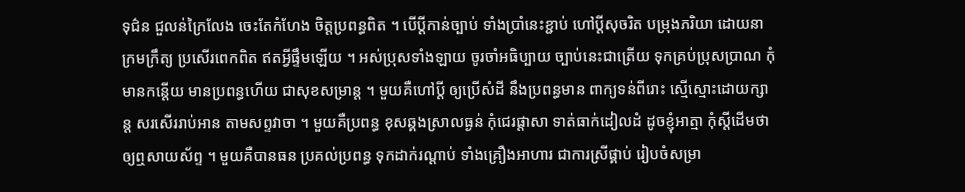ទុជ៌ន ជួលន់ក្រៃលែង ចេះតែកំហែង ចិត្តប្រពន្ធពិត ។ បើប្ដីកាន់ច្បាប់ ទាំងប្រាំនេះខ្ជាប់ ហៅប្ដីសុចរិត បម្រុងភរិយា ដោយនាក្រមក្រឹត្យ ប្រសើរពេកពិត ឥតអ្វីផ្ទឹមឡើយ ។ អស់ប្រុសទាំងឡាយ ចូរចាំអធិប្បាយ ច្បាប់នេះជាត្រើយ ទុកគ្រប់ប្រុសប្រាណ កុំមានកន្ដើយ មានប្រពន្ធហើយ ជាសុខសម្រាន្ត ។ មួយគឺហៅប្ដី ឲ្យប្រើសំដី នឹងប្រពន្ធមាន ពាក្យទន់ពីរោះ ស្មើស្មោះដោយក្សាន្ត សរសើររាប់អាន តាមសព្ទវាចា ។ មួយគឺប្រពន្ធ ខុសឆ្គងស្រាលធ្ងន់ កុំជេរផ្ដាសា ទាត់ធាក់ដៀលដំ ដូចខ្ញុំអាត្មា កុំស្ដីដើមថា ឲ្យឮសាយស័ព្ទ ។ មួយគឺបានធន ប្រគល់ប្រពន្ធ ទុកដាក់រណ្ដាប់ ទាំងគ្រឿងអាហារ ជាការស្រីផ្គាប់ រៀបចំសម្រា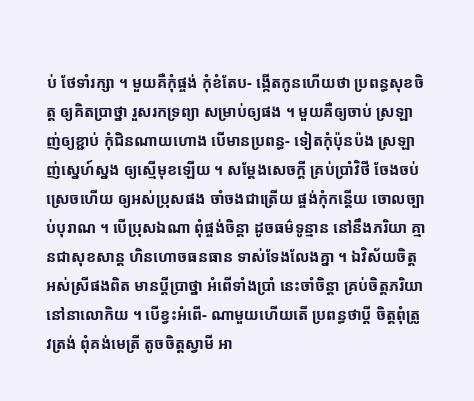ប់ ថែទាំរក្សា ។ មួយគឺកុំផ្ចង់ កុំខំតែប- ង្កើតកូនហើយថា ប្រពន្ធសុខចិត្ត ឲ្យគិតប្រាថ្នា រួសរកទ្រព្យា សម្រាប់ឲ្យផង ។ មួយគឺឲ្យចាប់ ស្រឡាញ់ឲ្យខ្ជាប់ កុំជិនណាយហោង បើមានប្រពន្ធ- ទៀតកុំប៉ុនប៉ង ស្រឡាញ់ស្នេហ៍ស្នង ឲ្យស្មើមុខឡើយ ។ សម្ដែងសេចក្ដី គ្រប់ប្រាំវិថី ចែងចប់ស្រេចហើយ ឲ្យអស់ប្រុសផង ចាំចងជាត្រើយ ផ្ចង់កុំកន្តើយ ចោលច្បាប់បុរាណ ។ បើប្រុសឯណា ពុំផ្ចង់ចិន្តា ដូចធម៌ទូន្មាន នៅនឹងភរិយា គ្មានជាសុខសាន្ត ហិនហោចធនធាន ទាស់ទែងលែងគ្នា ។ ឯវិស័យចិត្ត អស់ស្រីផងពិត មានប្ដីប្រាថ្នា អំពើទាំងប្រាំ នេះចាំចិន្តា គ្រប់ចិត្តភរិយា នៅនាលោកិយ ។ បើខ្វះអំពើ- ណាមួយហើយតើ ប្រពន្ធថាប្ដី ចិត្តពុំត្រូវត្រង់ ពុំគង់មេត្រី តូចចិត្តស្វាមី អា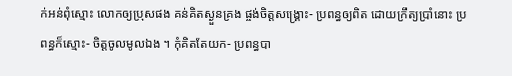ក់អន់ពុំស្មោះ លោកឲ្យប្រុសផង គន់គិតស្ងួនគ្រង ផ្ចង់ចិត្តសង្គ្រោះ- ប្រពន្ធឲ្យពិត ដោយក្រឹត្យប្រាំនោះ ប្រពន្ធក៏ស្មោះ- ចិត្តចូលមូលឯង ។ កុំគិតតែយក- ប្រពន្ធបា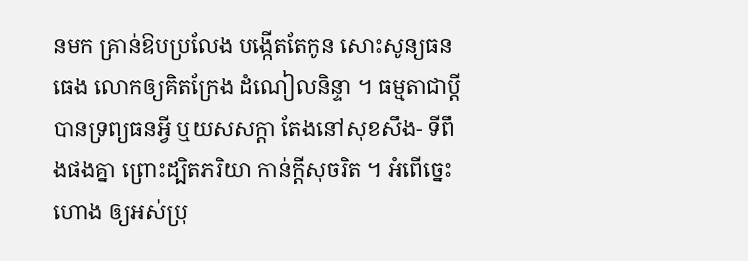នមក គ្រាន់ឱបប្រលែង បង្កើតតែកូន សោះសូន្យធនធេង លោកឲ្យគិតក្រែង ដំណៀលនិន្ទា ។ ធម្មតាជាប្ដី បានទ្រព្យធនអ្វី ឬយសសក្ដា តែងនៅសុខសឹង- ទីពឹងផងគ្នា ព្រោះដ្បិតភរិយា កាន់ក្ដីសុចរិត ។ អំពើច្នេះហោង ឲ្យអស់ប្រុ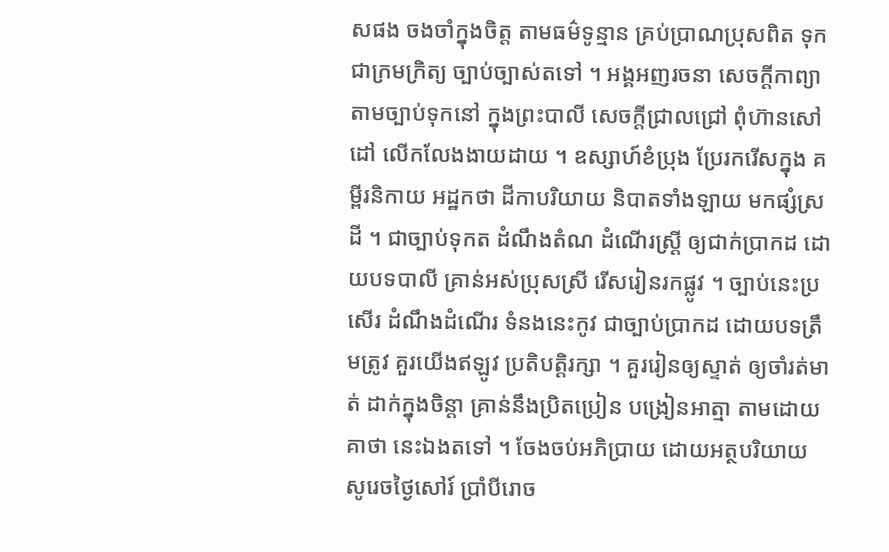សផង ចងចាំក្នុងចិត្ត តាមធម៌ទូន្មាន គ្រប់ប្រាណប្រុសពិត ទុកជាក្រមក្រិត្យ ច្បាប់ច្បាស់តទៅ ។ អង្គអញរចនា សេចក្ដីកាព្យា តាមច្បាប់ទុកនៅ ក្នុងព្រះបាលី សេចក្ដីជ្រាលជ្រៅ ពុំហ៊ានសៅដៅ លើកលែងងាយដាយ ។ ឧស្សាហ៍ខំប្រុង ប្រែរករើសក្នុង គម្ពីរនិកាយ អដ្ឋកថា ដីកាបរិយាយ និបាតទាំងឡាយ មកផ្សំស្រដី ។ ជាច្បាប់ទុកត ដំណឹងតំណ ដំណើរស្ត្រី ឲ្យជាក់ប្រាកដ ដោយបទបាលី គ្រាន់អស់ប្រុសស្រី រើសរៀនរកផ្លូវ ។ ច្បាប់នេះប្រសើរ ដំណឹងដំណើរ ទំនងនេះកូវ ជាច្បាប់ប្រាកដ ដោយបទត្រឹមត្រូវ គួរយើងឥឡូវ ប្រតិបត្តិរក្សា ។ គួររៀនឲ្យស្ទាត់ ឲ្យចាំរត់មាត់ ដាក់ក្នុងចិន្តា គ្រាន់នឹងប្រិតប្រៀន បង្រៀនអាត្មា តាមដោយគាថា នេះឯងតទៅ ។ ចែងចប់អភិប្រាយ ដោយអត្ថបរិយាយ សូរេចថ្ងៃសៅរ៍ ប្រាំបីរោច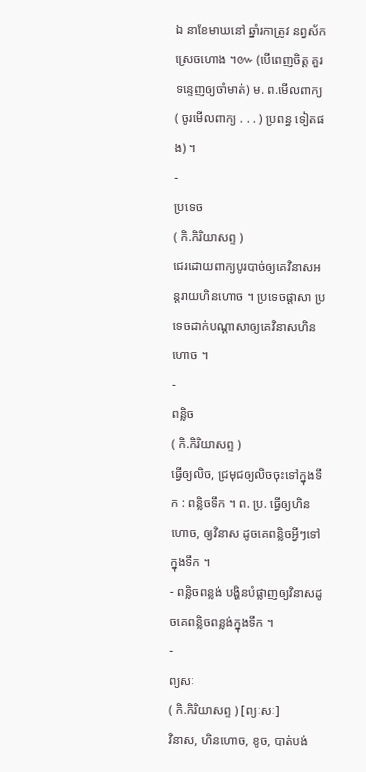ឯ នាខែមាឃនៅ ឆ្នាំរកាត្រូវ នព្វស័កស្រេចហោង ។៚ (បើពេញចិត្ត គួរទន្ទេញឲ្យចាំមាត់) ម. ព.មើលពាក្យ ( ចូរមើលពាក្យ . . . ) ប្រពន្ធ ទៀតផង) ។
-
ប្រទេច
( កិ.កិរិយាសព្ទ )
ជេរដោយពាក្យបូរបាច់ឲ្យគេវិនាសអន្តរាយហិនហោច ។ ប្រទេចផ្ដាសា ប្រទេចដាក់បណ្ដាសាឲ្យគេវិនាសហិនហោច ។
-
ពន្លិច
( កិ.កិរិយាសព្ទ )
ធ្វើឲ្យលិច, ជ្រមុជឲ្យលិចចុះទៅក្នុងទឹក : ពន្លិចទឹក ។ ព. ប្រ. ធ្វើឲ្យហិនហោច, ឲ្យវិនាស ដូចគេពន្លិចអ្វីៗទៅក្នុងទឹក ។
- ពន្លិចពន្លង់ បង្ហិនបំផ្លាញឲ្យវិនាសដូចគេពន្លិចពន្លង់ក្នុងទឹក ។
-
ព្យសៈ
( កិ.កិរិយាសព្ទ ) [ព្យៈសៈ]
វិនាស, ហិនហោច, ខូច, បាត់បង់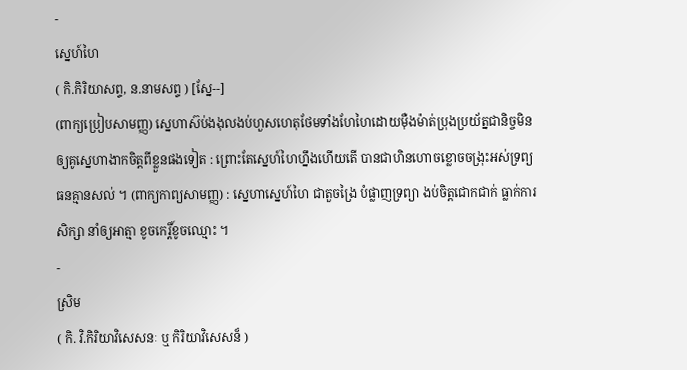-
ស្នេហ៍ហៃ
( កិ.កិរិយាសព្ទ, ន.នាមសព្ទ ) [ស្នែ--]
(ពាក្យប្រៀបសាមញ្ញ) ស្នេហាស៊ប់ងងុលងប់ហួសហេតុថែមទាំងហែហៃដោយម៉ឺងម៉ាត់ប្រុងប្រយ័ត្នជានិច្ចមិនឲ្យគូស្នេហាងាកចិត្តពីខ្លួនផងទៀត : ព្រោះតែស្នេហ៍ហៃហ្នឹងហើយតើ បានជាហិនហោចខ្លោចចង្រុះអស់ទ្រព្យធនគ្មានសល់ ។ (ពាក្យកាព្យសាមញ្ញ) : ស្នេហាស្នេហ៍ហៃ ជាតួចង្រៃ បំផ្លាញទ្រព្យា ងប់ចិត្តជោកជាក់ ធ្លាក់ការសិក្សា នាំឲ្យអាត្មា ខូចកេរ្តិ៍ខូចឈ្មោះ ។
-
ស្រិម
( កិ. វិ.កិរិយាវិសេសនៈ ឬ កិរិយាវិសេសន៏ )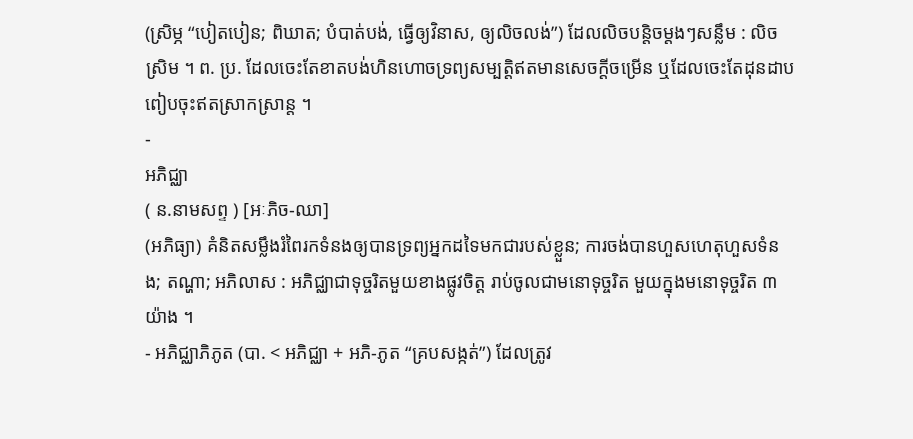(ស្រិម្ភ “បៀតបៀន; ពិឃាត; បំបាត់បង់, ធ្វើឲ្យវិនាស, ឲ្យលិចលង់”) ដែលលិចបន្តិចម្ដងៗសន្លឹម : លិចស្រិម ។ ព. ប្រ. ដែលចេះតែខាតបង់ហិនហោចទ្រព្យសម្បត្តិឥតមានសេចក្ដីចម្រើន ឬដែលចេះតែដុនដាបពៀបចុះឥតស្រាកស្រាន្ត ។
-
អភិជ្ឈា
( ន.នាមសព្ទ ) [អៈភិច-ឈា]
(អភិធ្យា) គំនិតសម្លឹងរំពៃរកទំនងឲ្យបានទ្រព្យអ្នកដទៃមកជារបស់ខ្លួន; ការចង់បានហួសហេតុហួសទំនង; តណ្ហា; អភិលាស : អភិជ្ឈាជាទុច្ចរិតមួយខាងផ្លូវចិត្ត រាប់ចូលជាមនោទុច្ចរិត មួយក្នុងមនោទុច្ចរិត ៣ យ៉ាង ។
- អភិជ្ឈាភិភូត (បា. < អភិជ្ឈា + អភិ-ភូត “គ្របសង្កត់”) ដែលត្រូវ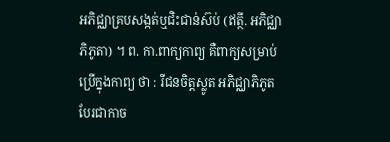អភិជ្ឈាគ្របសង្កត់ឬជិះជាន់ស៊ប់ (ឥត្ថី. អភិជ្ឈាភិភូតា) ។ ព. កា.ពាក្យកាព្យ គឺពាក្យសម្រាប់ប្រើក្នុងកាព្យ ថា : រីជនចិត្តស្លូត អភិជ្ឈាភិភូត បែរជាកាច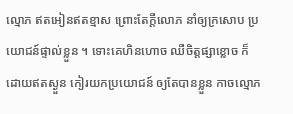ល្មោភ ឥតអៀនឥតខ្មាស ព្រោះតែក្តីលោភ នាំឲ្យក្រសោប ប្រយោជន៍ផ្ទាល់ខ្លួន ។ ទោះគេហិនហោច ឈឺចិត្តផ្សាខ្លោច ក៏ដោយឥតស្ងួន កៀរយកប្រយោជន៍ ឲ្យតែបានខ្លួន កាចល្មោភ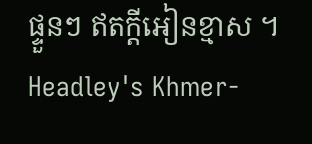ផ្ទួនៗ ឥតក្តីអៀនខ្មាស ។
Headley's Khmer-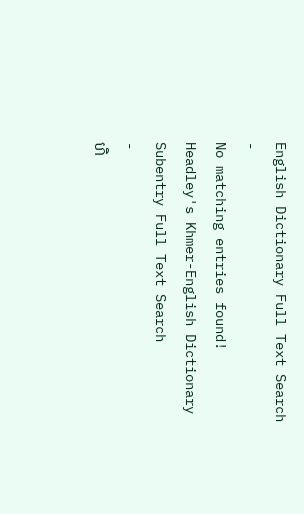English Dictionary Full Text Search
-
No matching entries found!
Headley's Khmer-English Dictionary Subentry Full Text Search
-
ហិ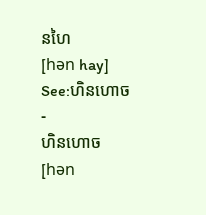នហៃ
[hǝn hay]
See:ហិនហោច -
ហិនហោច
[hǝn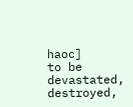haoc]
to be devastated, destroyed,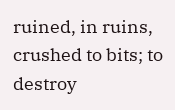ruined, in ruins, crushed to bits; to destroy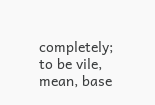completely; to be vile, mean, base